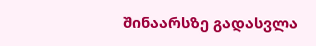შინაარსზე გადასვლა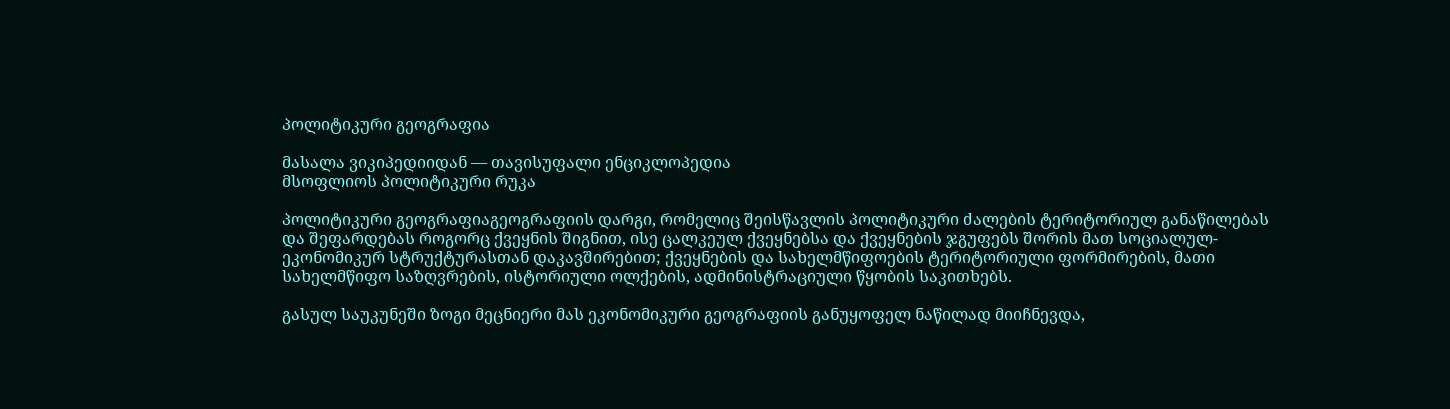პოლიტიკური გეოგრაფია

მასალა ვიკიპედიიდან — თავისუფალი ენციკლოპედია
მსოფლიოს პოლიტიკური რუკა

პოლიტიკური გეოგრაფიაგეოგრაფიის დარგი, რომელიც შეისწავლის პოლიტიკური ძალების ტერიტორიულ განაწილებას და შეფარდებას როგორც ქვეყნის შიგნით, ისე ცალკეულ ქვეყნებსა და ქვეყნების ჯგუფებს შორის მათ სოციალულ-ეკონომიკურ სტრუქტურასთან დაკავშირებით; ქვეყნების და სახელმწიფოების ტერიტორიული ფორმირების, მათი სახელმწიფო საზღვრების, ისტორიული ოლქების, ადმინისტრაციული წყობის საკითხებს.

გასულ საუკუნეში ზოგი მეცნიერი მას ეკონომიკური გეოგრაფიის განუყოფელ ნაწილად მიიჩნევდა,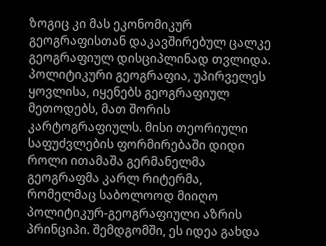ზოგიც კი მას ეკონომიკურ გეოგრაფისთან დაკავშირებულ ცალკე გეოგრაფიულ დისციპლინად თვლიდა. პოლიტიკური გეოგრაფია, უპირველეს ყოვლისა, იყენებს გეოგრაფიულ მეთოდებს, მათ შორის კარტოგრაფიულს. მისი თეორიული საფუძვლების ფორმირებაში დიდი როლი ითამაშა გერმანელმა გეოგრაფმა კარლ რიტერმა, რომელმაც საბოლოოდ მიიღო პოლიტიკურ-გეოგრაფიული აზრის პრინციპი. შემდგომში, ეს იდეა გახდა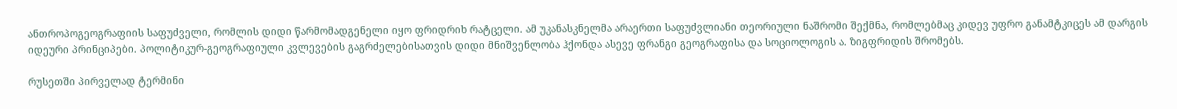ანთროპოგეოგრაფიის საფუძველი, რომლის დიდი წარმომადგენელი იყო ფრიდრიხ რატცელი. ამ უკანასკნელმა არაერთი საფუძვლიანი თეორიული ნაშრომი შექმნა, რომლებმაც კიდევ უფრო განამტკიცეს ამ დარგის იდეური პრინციპები. პოლიტიკურ-გეოგრაფიული კვლევების გაგრძელებისათვის დიდი მნიშვენლობა ჰქონდა ასევე ფრანგი გეოგრაფისა და სოციოლოგის ა. ზიგფრიდის შრომებს.

რუსეთში პირველად ტერმინი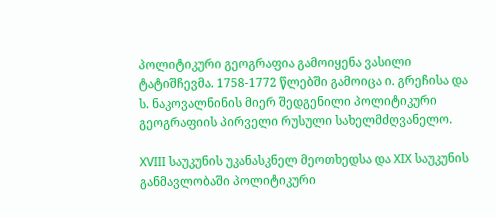პოლიტიკური გეოგრაფია გამოიყენა ვასილი ტატიშჩევმა. 1758-1772 წლებში გამოიცა ი. გრეჩისა და ს. ნაკოვალნინის მიერ შედგენილი პოლიტიკური გეოგრაფიის პირველი რუსული სახელმძღვანელო.

XVIII საუკუნის უკანასკნელ მეოთხედსა და XIX საუკუნის განმავლობაში პოლიტიკური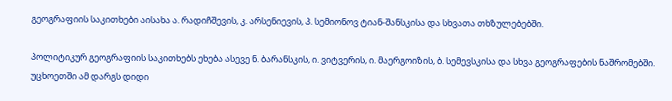გეოგრაფიის საკითხები აისახა ა. რადიჩშევის, კ. არსენიევის, პ. სემიონოვ ტიან-შანსკისა და სხვათა თხზულებებში.

პოლიტიკურ გეოგრაფიის საკითხებს ეხება ასევე ნ. ბარანსკის, ი. ვიტვერის, ი. მაერგოიზის, ბ. სემევსკისა და სხვა გეოგრაფების ნაშრომებში. უცხოეთში ამ დარგს დიდი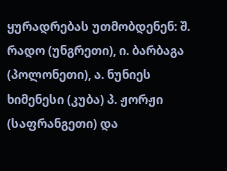ყურადრებას უთმობდენენ: შ. რადო (უნგრეთი), ი. ბარბაგა (პოლონეთი), ა. ნუნიეს ხიმენესი (კუბა) პ. ჟორჟი (საფრანგეთი) და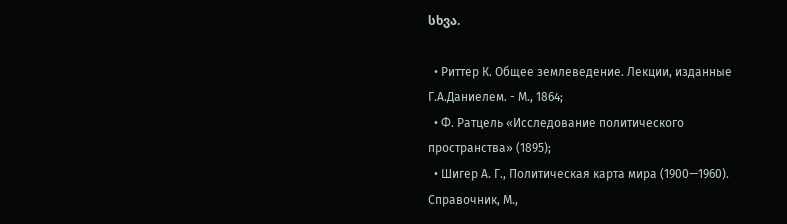სხვა.

  • Риттер К. Общее землеведение. Лекции, изданные Г.А.Даниелем. - М., 1864;
  • Ф. Ратцель «Исследование политического пространства» (1895);
  • Шигер А. Г., Политическая карта мира (1900—1960). Справочник, М.,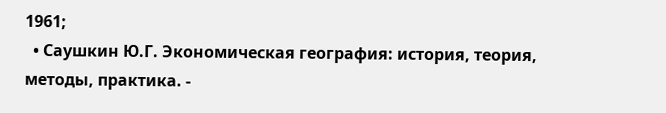1961;
  • Саушкин Ю.Г. Экономическая география: история, теория, методы, практика. -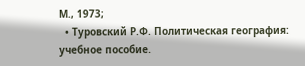М., 1973;
  • Туровский Р.Ф. Политическая география: учебное пособие.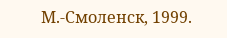М.-Смоленск, 1999.